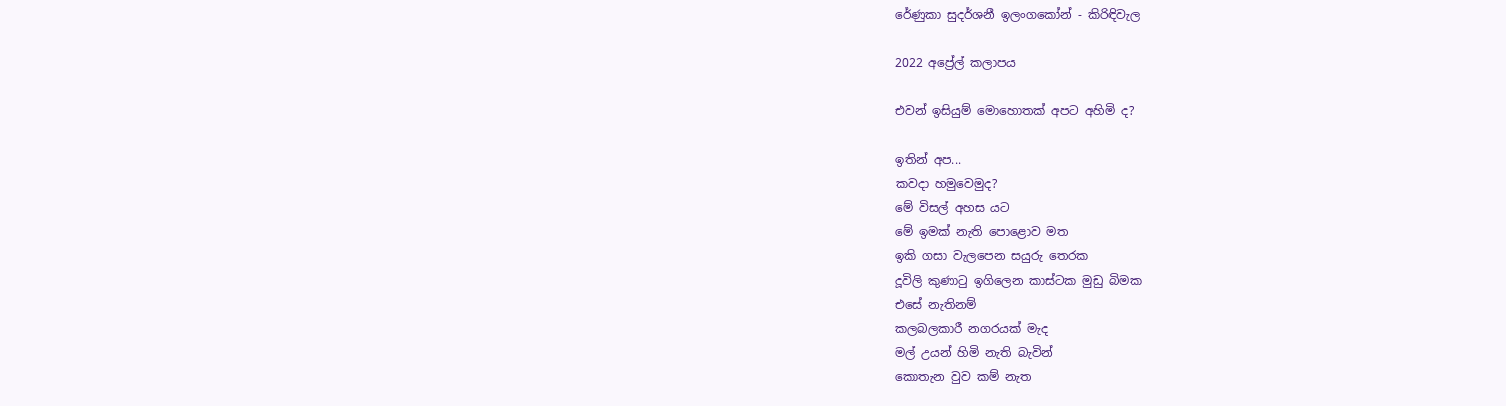රේණුකා සුදර්ශනී ඉලංගකෝන් - කිරිඳිවැල

2022 අප්‍රේල් කලාපය

එවන් ඉසියුම් මොහොතක් අපට අහිමි ද?

ඉතින් අප...
කවදා හමුවෙමුද?
මේ විසල් අහස යට
මේ ඉමක් නැති පොළොව මත
ඉකි ගසා වැලපෙන සයුරු තෙරක
දූවිලි කුණාටු ඉගිලෙන කාස්ටක මුඩු බිමක
එසේ නැතිනම්
කලබලකාරී නගරයක් මැද
මල් උයන් හිමි නැති බැවින්
කොතැන වුව කම් නැත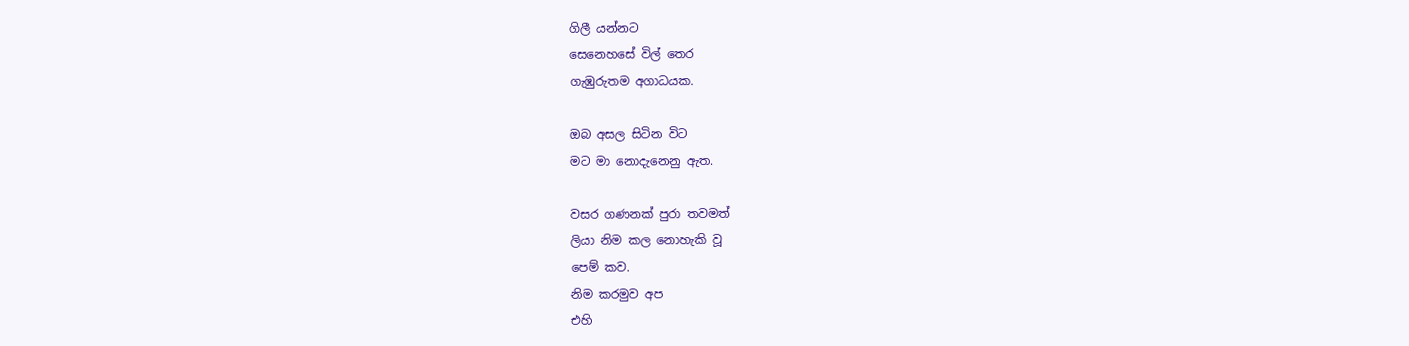ගිලී යන්නට
සෙනෙහසේ විල් තෙර
ගැඹුරුතම අගාධයක.

ඔබ අසල සිටින විට
මට මා නොදැනෙනු ඇත.

වසර ගණනක් පුරා තවමත්
ලියා නිම කල නොහැකි වූ
පෙම් කව.
නිම කරමුව අප
එහි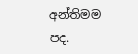අන්තිමම පද.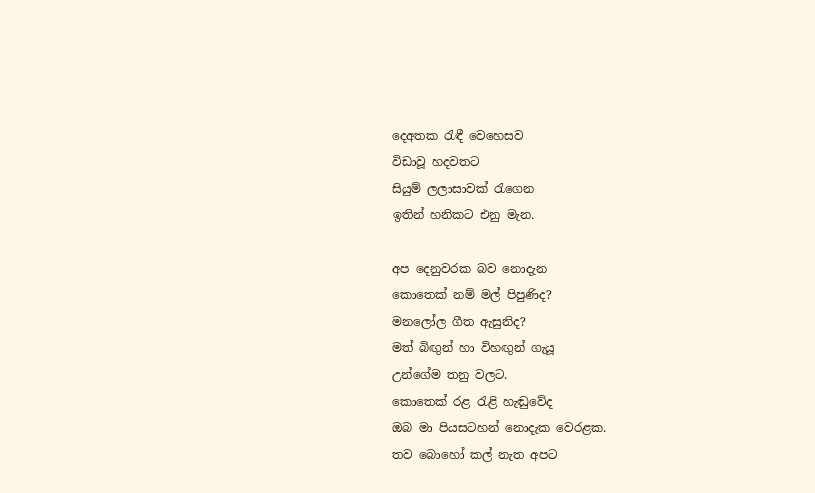දෙඅතක රැඳී වෙහෙසව
විඩාවූ හදවතට
සියුම් ලලාසාවක් රැගෙන
ඉතින් හනිකට එනු මැන.

අප දෙනුවරක බව නොදැන
කොතෙක් නම් මල් පිපුණිද?
මනලෝල ගීත ඇසුනිද?
මත් බිඟුන් හා විහඟුන් ගැයූ
උන්ගේම තනු වලට.
කොතෙක් රළ රැළි හැඬුවේද
ඔබ මා පියසටහන් නොදැක වෙරළක.
තව බොහෝ කල් නැත අපට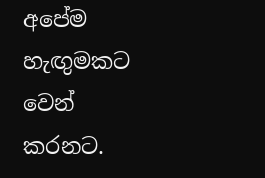අපේම හැඟුමකට වෙන් කරනට.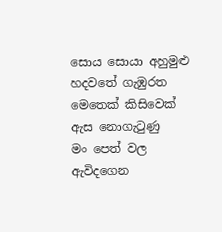සොය සොයා අහුමුළු
හදවතේ ගැඹුරත
මෙතෙක් කිසිවෙක් ඇස නොගැටුණු
මං පෙත් වල
ඇවිදගෙන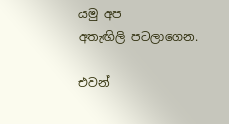යමු අප
අතැඟිලි පටලාගෙන.

එවන්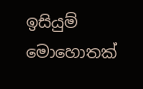ඉසියුම් මොහොතක්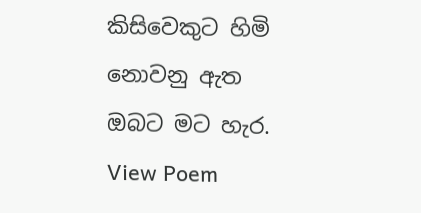කිසිවෙකුට හිමි නොවනු ඇත
ඔබට මට හැර.
View Poem